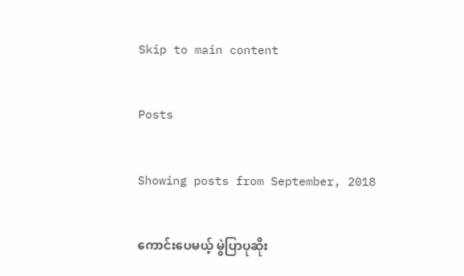Skip to main content

Posts

Showing posts from September, 2018

ကောင်းပေမယ့် မွဲပြာပုဆိုး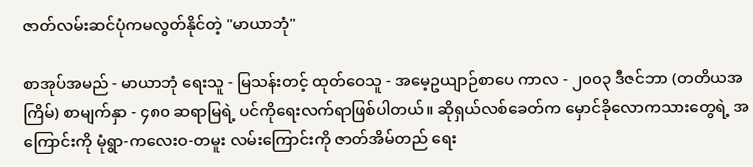ဇာတ်လမ်းဆင်ပုံကမလွတ်နိုင်တဲ့ "မာယာဘုံ"

စာအုပ်အမည် - မာယာဘုံ ရေးသူ - မြသန်းတင့် ထုတ်ဝေသူ - အမေ့ဥယျာဉ်စာပေ ကာလ - ၂၀၀၃ ဒီဇင်ဘာ (တတိယအကြိမ်) စာမျက်နှာ - ၄၈၀ ဆရာမြရဲ့ ပင်ကိုရေးလက်ရာဖြစ်ပါတယ်။ ဆိုရှယ်လစ်ခေတ်က မှောင်ခိုလောကသားတွေရဲ့ အကြောင်းကို မုံရွာ-ကလေးဝ-တမူး လမ်းကြောင်းကို ဇာတ်အိမ်တည် ရေး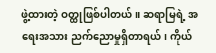ဖွဲ့ထားတဲ့ ဝတ္ထုဖြစ်ပါတယ်။ ဆရာမြရဲ့ အရေးအသား ညက်ညောမှုရှိတာရယ်၊ ကိုယ်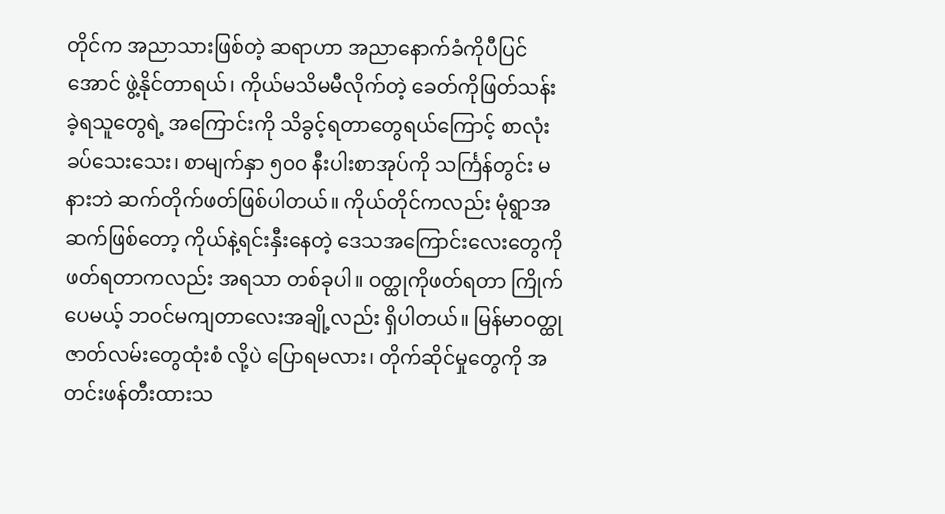တိုင်က အညာသားဖြစ်တဲ့ ဆရာဟာ အညာနောက်ခံကိုပီပြင်အောင် ဖွဲ့နိုင်တာရယ်၊ ကိုယ်မသိမမီလိုက်တဲ့ ခေတ်ကိုဖြတ်သန်းခဲ့ရသူတွေရဲ့ အကြောင်းကို သိခွင့်ရတာတွေရယ်ကြောင့် စာလုံးခပ်သေးသေး၊ စာမျက်နှာ ၅၀၀ နီးပါးစာအုပ်ကို သင်္ကြန်တွင်း မနားဘဲ ဆက်တိုက်ဖတ်ဖြစ်ပါတယ်။ ကိုယ်တိုင်ကလည်း မုံရွာအဆက်ဖြစ်တော့ ကိုယ်နဲ့ရင်းနှီးနေတဲ့ ဒေသအကြောင်းလေးတွေကို ဖတ်ရတာကလည်း အရသာ တစ်ခုပါ။ ဝတ္ထုကိုဖတ်ရတာ ကြိုက်ပေမယ့် ဘဝင်မကျတာလေးအချို့လည်း ရှိပါတယ်။ မြန်မာဝတ္ထုဇာတ်လမ်းတွေထုံးစံ လို့ပဲ ပြောရမလား၊ တိုက်ဆိုင်မှုတွေကို အတင်းဖန်တီးထားသ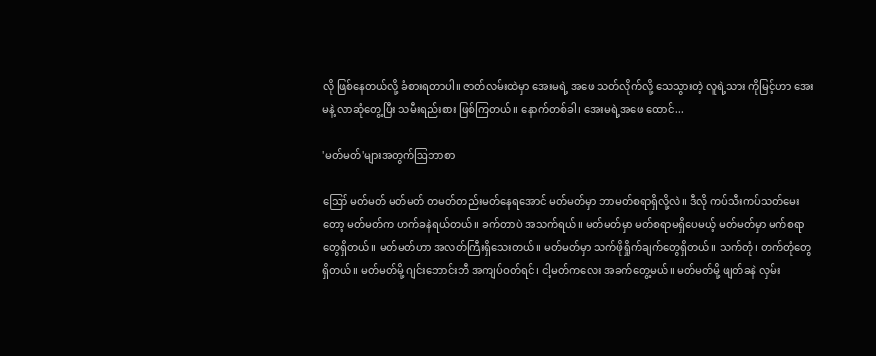လို ဖြစ်နေတယ်လို့ ခံစားရတာပါ။ ဇာတ်လမ်းထဲမှာ အေးမရဲ့ အဖေ သတ်လိုက်လို့ သေသွားတဲ့ လူရဲ့သား ကိုမြင့်ဟာ အေးမနဲ့ လာဆုံတွေ့ပြီး သမီးရည်းစား ဖြစ်ကြတယ်။ နောက်တစ်ခါ၊ အေးမရဲ့အဖေ ထောင်...

'မတ်မတ်'များအတွက်ဩဘာစာ

ဪ မတ်မတ် မတ်မတ် တမတ်တည်းမတ်နေရအောင် မတ်မတ်မှာ ဘာမတ်စရာရှိလို့လဲ။ ဒီလို ကပ်သီးကပ်သတ်မေးတော့ မတ်မတ်က ဟက်ခနဲရယ်တယ်။ ခက်တာပဲ အသက်ရယ်။ မတ်မတ်မှာ မတ်စရာမရှိပေမယ့် မတ်မတ်မှာ မက်စရာတွေရှိတယ်။ မတ်မတ်ဟာ အလတ်ကြီးရှိသေးတယ်။ မတ်မတ်မှာ သက်ဖိုရှိုက်ချက်တွေရှိတယ်။ သက်တုံ၊ တက်တုံတွေရှိတယ်။ မတ်မတ်မို့ ဂျင်းဘောင်းဘီ အကျပ်ဝတ်ရင်၊ ငါ့မတ်ကလေး အခက်တွေ့မယ်။ မတ်မတ်မို့ ဖျတ်ခနဲ လှမ်း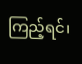ကြည့်ရင်၊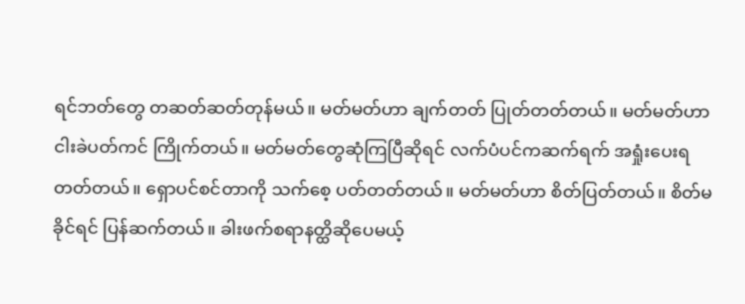ရင်ဘတ်တွေ တဆတ်ဆတ်တုန်မယ်။ မတ်မတ်ဟာ ချက်တတ် ပြုတ်တတ်တယ်။ မတ်မတ်ဟာ ငါးခဲပတ်ကင် ကြိုက်တယ်။ မတ်မတ်တွေဆုံကြပြီဆိုရင် လက်ပံပင်ကဆက်ရက် အရှုံးပေးရတတ်တယ်။ ရှောပင်စင်တာကို သက်စေ့ ပတ်တတ်တယ်။ မတ်မတ်ဟာ စိတ်ပြတ်တယ်။ စိတ်မခိုင်ရင် ပြန်ဆက်တယ်။ ခါးဖက်စရာနတ္ထိဆိုပေမယ့်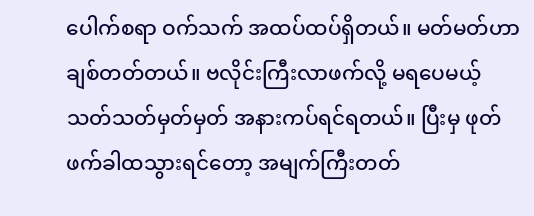ပေါက်စရာ ဝက်သက် အထပ်ထပ်ရှိတယ်။ မတ်မတ်ဟာ ချစ်တတ်တယ်။ ဗလိုင်းကြီးလာဖက်လို့ မရပေမယ့် သတ်သတ်မှတ်မှတ် အနားကပ်ရင်ရတယ်။ ပြီးမှ ဖုတ်ဖက်ခါထသွားရင်တော့ အမျက်ကြီးတတ်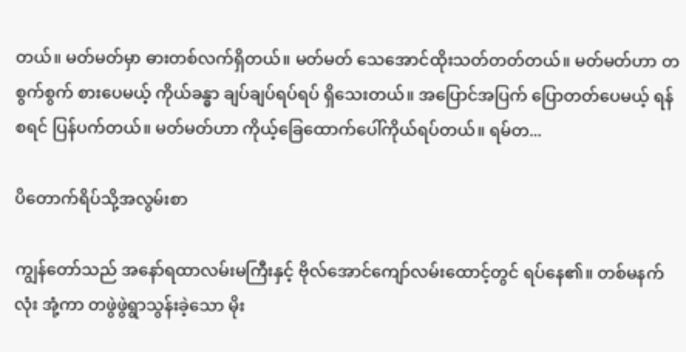တယ်။ မတ်မတ်မှာ ဓားတစ်လက်ရှိတယ်။ မတ်မတ် သေအောင်ထိုးသတ်တတ်တယ်။ မတ်မတ်ဟာ တစွက်စွက် စားပေမယ့် ကိုယ်ခန္ဓာ ချပ်ချပ်ရပ်ရပ် ရှိသေးတယ်။ အပြောင်အပြက် ပြောတတ်ပေမယ့် ရန်စရင် ပြန်ပက်တယ်။ မတ်မတ်ဟာ ကိုယ့်ခြေထောက်ပေါ်ကိုယ်ရပ်တယ်။ ရမ်တ...

ပိတောက်ရိပ်သို့အလွမ်းစာ

ကျွန်တော်သည် အနော်ရထာလမ်းမကြီးနှင့် ဗိုလ်အောင်ကျော်လမ်းထောင့်တွင် ရပ်နေ၏။ တစ်မနက်လုံး အုံ့ကာ တဖွဲဖွဲရွာသွန်းခဲ့သော မိုး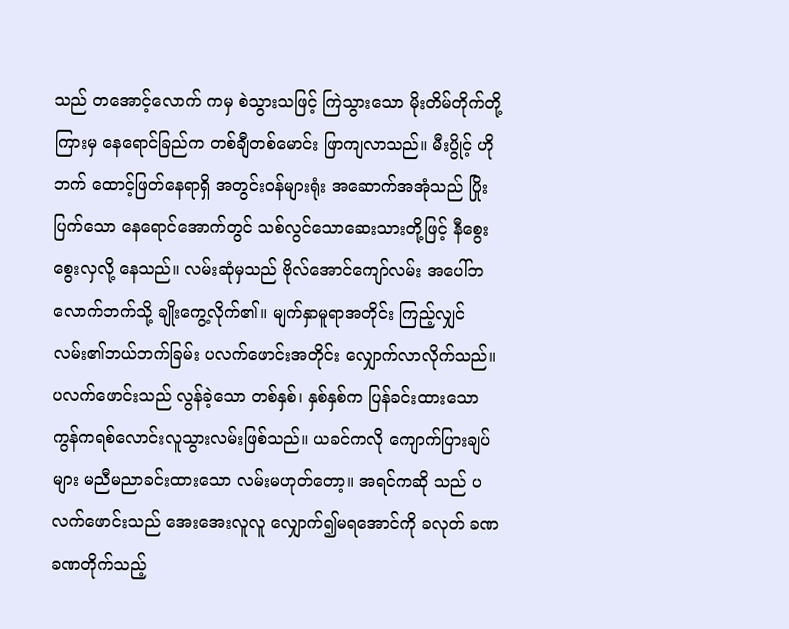သည် တအောင့်လောက် ကမှ စဲသွားသဖြင့် ကြဲသွားသော မိုးတိမ်တိုက်တို့ကြားမှ နေရောင်ခြည်က တစ်ချီတစ်မောင်း ဖြာကျလာသည်။ မီးပွိုင့် ဟိုဘက် ထောင့်ဖြတ်နေရာရှိ အတွင်းဝန်များရုံး အဆောက်အအုံသည် ပြိုးပြက်သော နေရောင်အောက်တွင် သစ်လွင်သောဆေးသားတို့ဖြင့် နီစွေးစွေးလှလို့ နေသည်။ လမ်းဆုံမှသည် ဗိုလ်အောင်ကျော်လမ်း အပေါ်ဘလောက်ဘက်သို့ ချိုးကွေ့လိုက်၏။ မျက်နှာမူရာအတိုင်း ကြည့်လျှင် လမ်း၏ဘယ်ဘက်ခြမ်း ပလက်ဖောင်းအတိုင်း လျှောက်လာလိုက်သည်။ ပလက်ဖောင်းသည် လွန်ခဲ့သော တစ်နှစ်၊ နှစ်နှစ်က ပြန်ခင်းထားသော ကွန်ကရစ်လောင်းလူသွားလမ်းဖြစ်သည်။ ယခင်ကလို ကျောက်ပြားချပ်များ မညီမညာခင်းထားသော လမ်းမဟုတ်တော့။ အရင်ကဆို သည် ပလက်ဖောင်းသည် အေးအေးလူလူ လျှောက်၍မရအောင်ကို ခလုတ် ခဏခဏတိုက်သည့်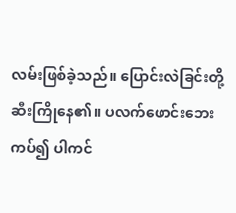လမ်းဖြစ်ခဲ့သည်။ ပြောင်းလဲခြင်းတို့ ဆီးကြိုနေ၏။ ပလက်ဖောင်းဘေး ကပ်၍ ပါကင်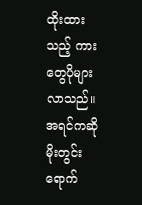ထိုးထားသည့် ကားတွေပိုများလာသည်။ အရင်ကဆို မိုးတွင်း ရောက်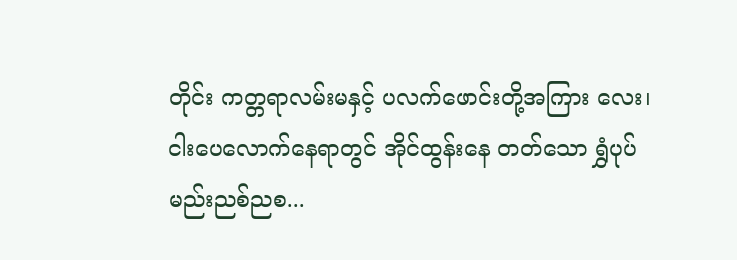တိုင်း ကတ္တရာလမ်းမနှင့် ပလက်ဖောင်းတို့အကြား လေး၊ ငါးပေလောက်နေရာတွင် အိုင်ထွန်းနေ တတ်သော ရွှံပုပ်မည်းညစ်ညစ...